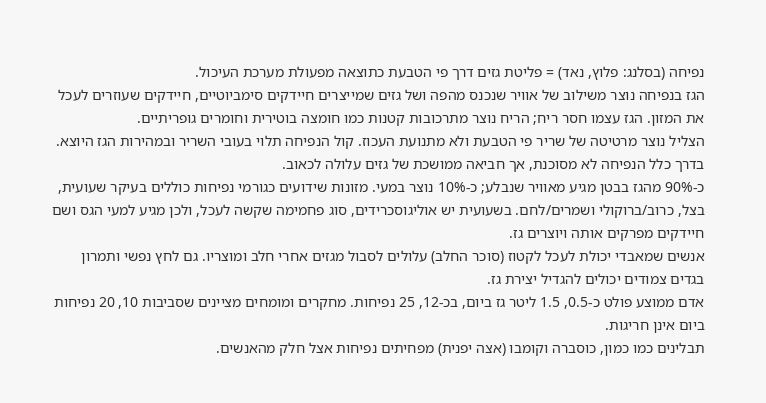נפיחה (בסלנג: פלוץ, נאד) = פליטת גזים דרך פי הטבעת כתוצאה מפעולת מערכת העיכול.
הגז בנפיחה נוצר משילוב של אוויר שנכנס מהפה ושל גזים שמייצרים חיידקים סימביוטיים, חיידקים שעוזרים לעכל את המזון. הגז עצמו חסר ריח; הריח נוצר מתרכובות קטנות כמו חומצה בוטירית וחומרים גופריתיים.
הצליל נוצר מרטיטה של שריר פי הטבעת ולא מתנועת העכוז. קול הנפיחה תלוי בעובי השריר ובמהירות הגז היוצא. בדרך כלל הנפיחה לא מסוכנת, אך חביאה ממושכת של גזים עלולה לכאוב.
כ-90% מהגז בבטן מגיע מאוויר שנבלע; כ-10% נוצר במעי. מזונות שידועים כגורמי נפיחות כוללים בעיקר שעועית, בצל, כרוב/ברוקולי ושמרים/לחם. בשעועית יש אוליגוסכרידים, סוג פחמימה שקשה לעכל, ולכן מגיע למעי הגס ושם חיידקים מפרקים אותה ויוצרים גז.
אנשים שמאבדי יכולת לעכל לקטוז (סוכר החלב) עלולים לסבול מגזים אחרי חלב ומוצריו. גם לחץ נפשי ותמרון בגדים צמודים יכולים להגדיל יצירת גז.
אדם ממוצע פולט כ-0.5, 1.5 ליטר גז ביום, בכ-12, 25 נפיחות. מחקרים ומומחים מציינים שסביבות 10, 20 נפיחות ביום אינן חריגות.
תבלינים כמו כמון, כוסברה וקומבו (אצה יפנית) מפחיתים נפיחות אצל חלק מהאנשים.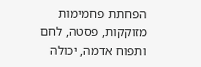הפחתת פחמימות מזוקקות, פסטה, לחם ותפוח אדמה, יכולה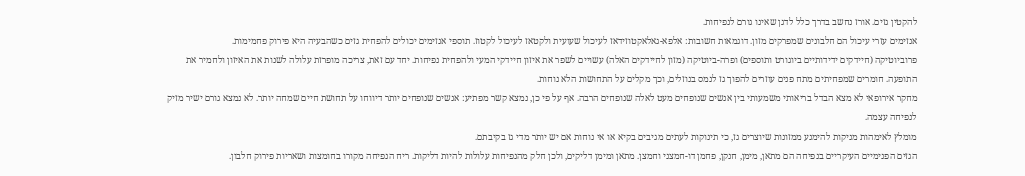להקטין גזים. אורז נחשב בדרך כלל לדגן שאינו גורם לנפיחות.
אנזימים עזרי עיכול הם חלבונים שמפרקים מזון. דוגמאות חשובות: אלפא-גאלאקטוזידאז לעיכול שעועית ולקטאז לעיכול לקטוז. תוספי אנזימים יכולים להפחית גזים כשהבעיה היא פירוק פחמימות.
פרוביוטיקה (חיידקים ידידותיים ביוגורט ותוספים) ופרה-ביוטיקה (מזון לחיידקים האלה) עשויים לשפר את איזון חיידקי המעי ולהפחית נפיחות. יחד עם זאת, צריכה מופרזת עלולה לשנות את האיזון ולחמיר את התופעה. חומרים שמפחיתים מתח פנים עוזרים להפוך גז לנמס בנוזלים, וכך מקלים על התחושות הלא נוחות.
מחקר אירופאי לא מצא הבדל בריאותי משמעותי בין אנשים שנופחים מעט לאלה שנופחים הרבה. אף על פי כן, נמצא קשר מפתיע: אנשים שנופחים יותר דיווחו על תחושת חיים שמחה יותר. לא נמצא גורם ישיר מזיק לנפיחה עצמה.
מומלץ לאימהות מניקות להימנע ממזונות שיוצרים גז, כי תינוקות לעתים מגיבים בקיא או אי נוחות אם יש יותר מדי גז בקיבתם.
הגזים הפנימיים העיקריים בנפיחה הם מתאן, מימן, חנקן, פחמן דו-חמצני וחמצן. מתאן ומימן דליקים, ולכן חלק מהנפיחות עלולות להיות דליקות. ריח הנפיחה מקורו בחומצות ושאריות פירוק חלבון.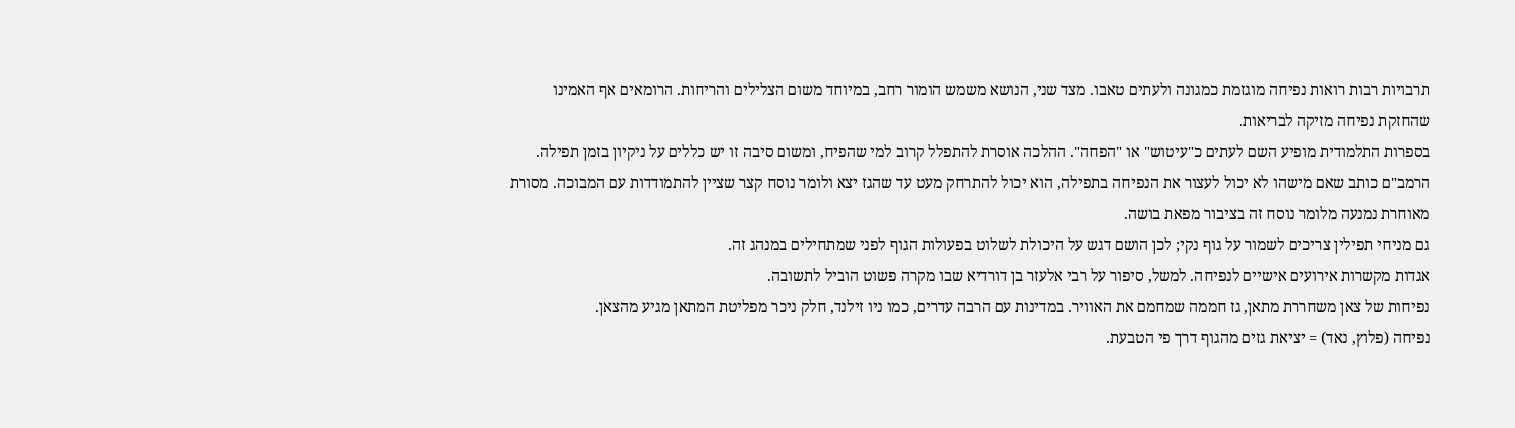תרבויות רבות רואות נפיחה מוגזמת כמגונה ולעתים טאבו. מצד שני, הנושא משמש הומור רחב, במיוחד משום הצלילים והריחות. הרומאים אף האמינו שהחזקת נפיחה מזיקה לבריאות.
בספרות התלמודית מופיע השם לעתים כ"עיטוש" או "הפחה". ההלכה אוסרת להתפלל קרוב למי שהפיח, ומשום סיבה זו יש כללים על ניקיון בזמן תפילה.
הרמב"ם כותב שאם מישהו לא יכול לעצור את הנפיחה בתפילה, הוא יכול להתרחק מעט עד שהגז יצא ולומר נוסח קצר שציין להתמודדות עם המבוכה. מסורת מאוחרת נמנעה מלומר נוסח זה בציבור מפאת בושה.
גם מניחי תפילין צריכים לשמור על גוף נקי; לכן הושם דגש על היכולת לשלוט בפעולות הגוף לפני שמתחילים במנהג זה.
אגדות מקשרות אירועים אישיים לנפיחה. למשל, סיפור על רבי אלעזר בן דורדיא שבו מקרה פשוט הוביל לתשובה.
נפיחות של צאן משחררת מתאן, גז חממה שמחמם את האוויר. במדינות עם הרבה עדרים, כמו ניו זילנד, חלק ניכר מפליטת המתאן מגיע מהצאן.
נפיחה (פלוץ, נאד) = יציאת גזים מהגוף דרך פי הטבעת.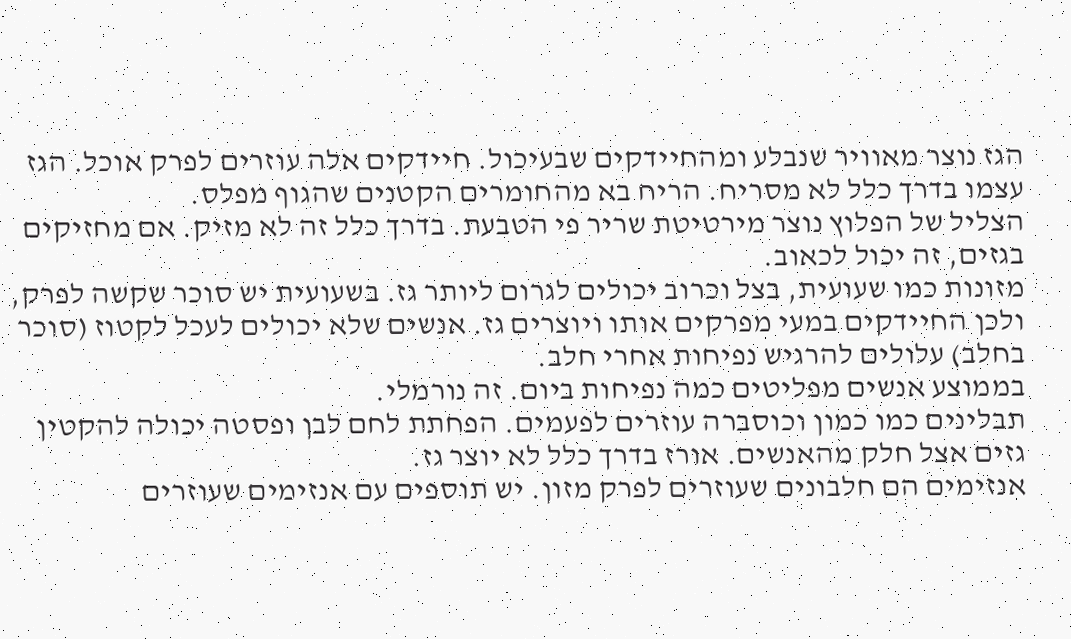הגז נוצר מאוויר שנבלע ומהחיידקים שבעיכול. חיידקים אלה עוזרים לפרק אוכל. הגז עצמו בדרך כלל לא מסריח. הריח בא מהחומרים הקטנים שהגוף מפלס.
הצליל של הפלוץ נוצר מירטיטת שריר פי הטבעת. בדרך כלל זה לא מזיק. אם מחזיקים בגזים, זה יכול לכאוב.
מזונות כמו שעועית, בצל וכרוב יכולים לגרום ליותר גז. בשעועית יש סוכר שקשה לפרק, ולכן החיידקים במעי מפרקים אותו ויוצרים גז. אנשים שלא יכולים לעכל לקטוז (סוכר בחלב) עלולים להרגיש נפיחות אחרי חלב.
בממוצע אנשים מפליטים כמה נפיחות ביום. זה נורמלי.
תבלינים כמו כמון וכוסברה עוזרים לפעמים. הפחתת לחם לבן ופסטה יכולה להקטין גזים אצל חלק מהאנשים. אורז בדרך כלל לא יוצר גז.
אנזימים הם חלבונים שעוזרים לפרק מזון. יש תוספים עם אנזימים שעוזרים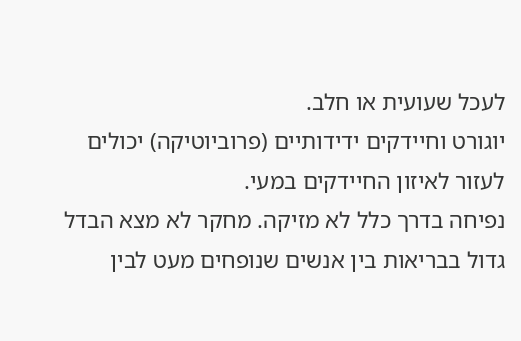לעכל שעועית או חלב.
יוגורט וחיידקים ידידותיים (פרוביוטיקה) יכולים לעזור לאיזון החיידקים במעי.
נפיחה בדרך כלל לא מזיקה. מחקר לא מצא הבדל גדול בבריאות בין אנשים שנופחים מעט לבין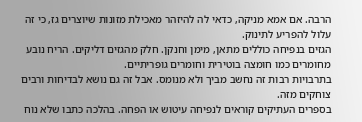הרבה. אם אמא מניקה, כדאי לה להיזהר מאכילת מזונות שיוצרים גז, כי זה עלול להפריע לתינוק.
הגזים בנפיחה כוללים מתאן, מימן וחנקן. חלק מהגזים דליקים. הריח נובע מחומרים כמו חומצה בוטירית וחומרים גופריתיים.
בתרבויות רבות זה נחשב מביך ולא מנומס. אבל זה גם נושא לבדיחות ורבים צוחקים מזה.
בספרים העתיקים קוראים לנפיחה עיטוש או הפחה. בהלכה כתבו שלא נוח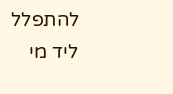להתפלל ליד מי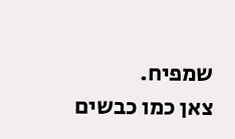שמפיח.
צאן כמו כבשים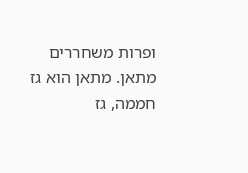ופרות משחררים מתאן. מתאן הוא גז חממה, גז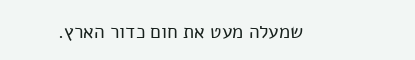שמעלה מעט את חום כדור הארץ.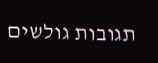תגובות גולשים